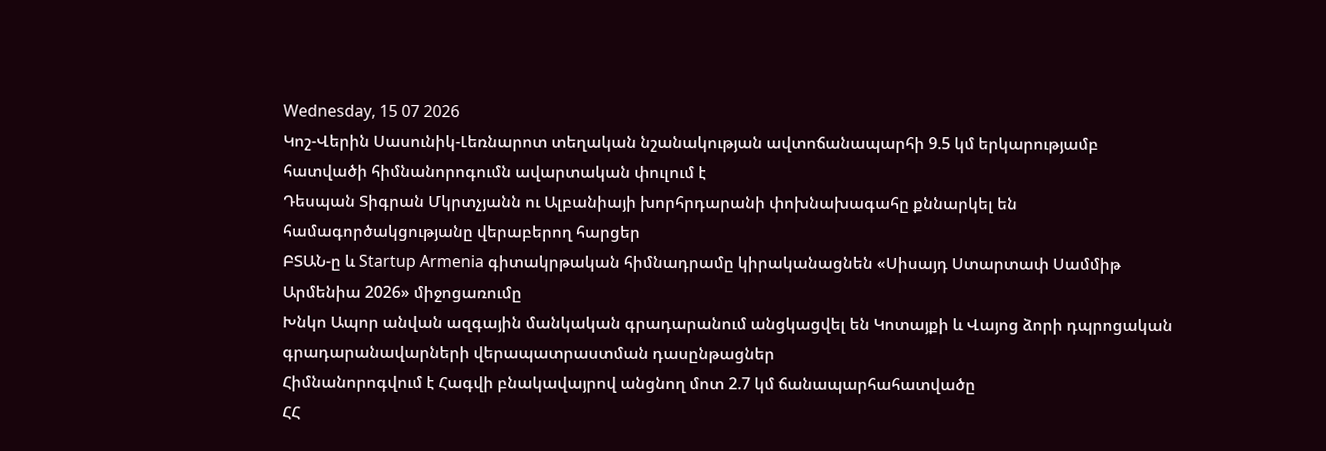Wednesday, 15 07 2026
Կոշ-Վերին Սասունիկ-Լեռնարոտ տեղական նշանակության ավտոճանապարհի 9.5 կմ երկարությամբ հատվածի հիմնանորոգումն ավարտական փուլում է
Դեսպան Տիգրան Մկրտչյանն ու Ալբանիայի խորհրդարանի փոխնախագահը քննարկել են համագործակցությանը վերաբերող հարցեր
ԲՏԱՆ-ը և Startup Armenia գիտակրթական հիմնադրամը կիրականացնեն «Սիսայդ Ստարտափ Սամմիթ Արմենիա 2026» միջոցառումը
Խնկո Ապոր անվան ազգային մանկական գրադարանում անցկացվել են Կոտայքի և Վայոց ձորի դպրոցական գրադարանավարների վերապատրաստման դասընթացներ
Հիմնանորոգվում է Հագվի բնակավայրով անցնող մոտ 2.7 կմ ճանապարհահատվածը
ՀՀ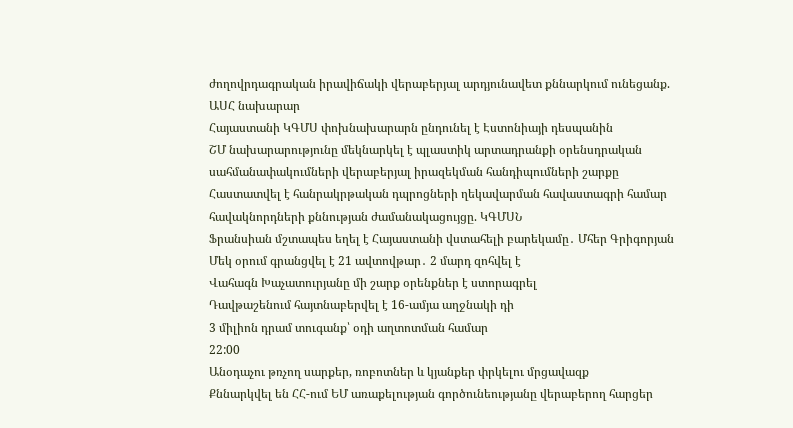ժողովրդագրական իրավիճակի վերաբերյալ արդյունավետ քննարկում ունեցանք. ԱՍՀ նախարար
Հայաստանի ԿԳՄՍ փոխնախարարն ընդունել է Էստոնիայի դեսպանին
ՇՄ նախարարությունը մեկնարկել է պլաստիկ արտադրանքի օրենսդրական սահմանափակումների վերաբերյալ իրազեկման հանդիպումների շարքը
Հաստատվել է հանրակրթական դպրոցների ղեկավարման հավաստագրի համար հավակնորդների քննության ժամանակացույցը. ԿԳՄՍՆ
Ֆրանսիան մշտապես եղել է Հայաստանի վստահելի բարեկամը․ Մհեր Գրիգորյան
Մեկ օրում գրանցվել է 21 ավտովթար․ 2 մարդ զոհվել է
Վահագն Խաչատուրյանը մի շարք օրենքներ է ստորագրել
Դավթաշենում հայտնաբերվել է 16-ամյա աղջնակի դի
3 միլիոն դրամ տուգանք՝ օդի աղտոտման համար
22:00
Անօդաչու թռչող սարքեր, ռոբոտներ և կյանքեր փրկելու մրցավազք
Քննարկվել են ՀՀ-ում ԵՄ առաքելության գործունեությանը վերաբերող հարցեր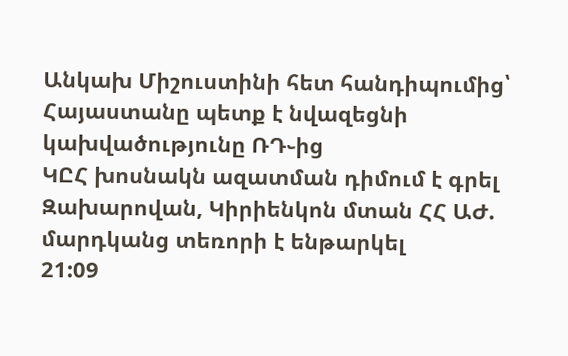Անկախ Միշուստինի հետ հանդիպումից՝ Հայաստանը պետք է նվազեցնի կախվածությունը ՌԴ֊ից
ԿԸՀ խոսնակն ազատման դիմում է գրել
Զախարովան, Կիրիենկոն մտան ՀՀ ԱԺ. մարդկանց տեռորի է ենթարկել
21:09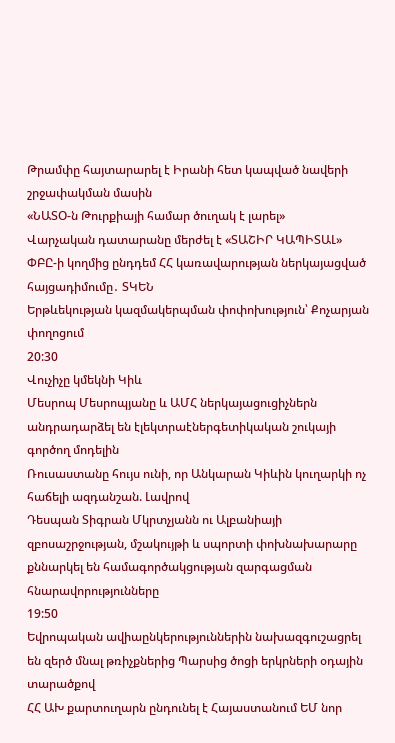Թրամփը հայտարարել է Իրանի հետ կապված նավերի շրջափակման մասին
«ՆԱՏՕ-ն Թուրքիայի համար ծուղակ է լարել»
Վարչական դատարանը մերժել է «ՏԱՇԻՐ ԿԱՊԻՏԱԼ» ՓԲԸ-ի կողմից ընդդեմ ՀՀ կառավարության ներկայացված հայցադիմումը․ ՏԿԵՆ
Երթևեկության կազմակերպման փոփոխություն՝ Քոչարյան փողոցում
20:30
Վուչիչը կմեկնի Կիև
Մեսրոպ Մեսրոպյանը և ԱՄՀ ներկայացուցիչներն անդրադարձել են էլեկտրաէներգետիկական շուկայի գործող մոդելին
Ռուսաստանը հույս ունի, որ Անկարան Կիևին կուղարկի ոչ հաճելի ազդանշան. Լավրով
Դեսպան Տիգրան Մկրտչյանն ու Ալբանիայի զբոսաշրջության, մշակույթի և սպորտի փոխնախարարը քննարկել են համագործակցության զարգացման հնարավորությունները
19:50
Եվրոպական ավիաընկերություններին նախազգուշացրել են զերծ մնալ թռիչքներից Պարսից ծոցի երկրների օդային տարածքով
ՀՀ ԱԽ քարտուղարն ընդունել է Հայաստանում ԵՄ նոր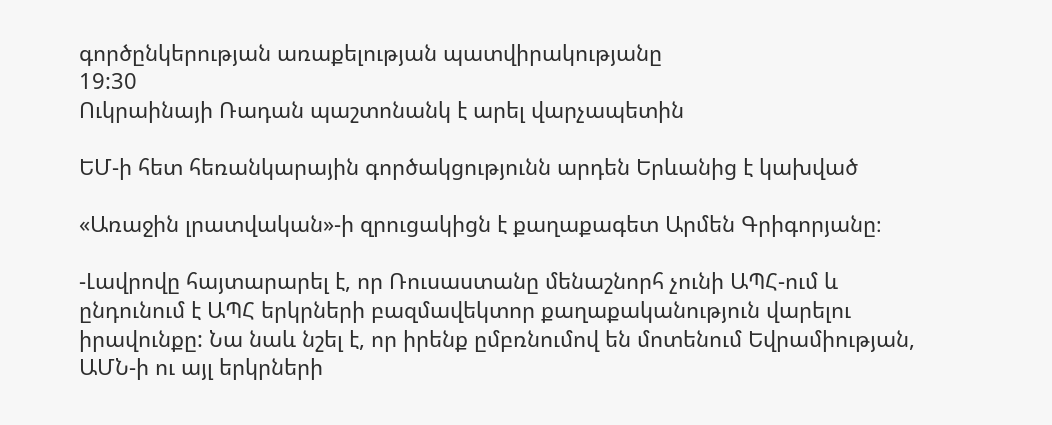գործընկերության առաքելության պատվիրակությանը
19:30
Ուկրաինայի Ռադան պաշտոնանկ է արել վարչապետին

ԵՄ-ի հետ հեռանկարային գործակցությունն արդեն Երևանից է կախված

«Առաջին լրատվական»-ի զրուցակիցն է քաղաքագետ Արմեն Գրիգորյանը։

-Լավրովը հայտարարել է, որ Ռուսաստանը մենաշնորհ չունի ԱՊՀ-ում և ընդունում է ԱՊՀ երկրների բազմավեկտոր քաղաքականություն վարելու իրավունքը: Նա նաև նշել է, որ իրենք ըմբռնումով են մոտենում Եվրամիության, ԱՄՆ-ի ու այլ երկրների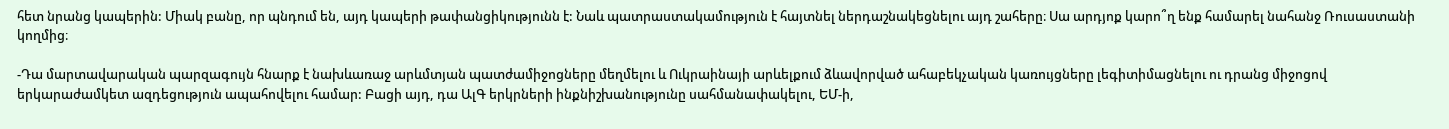հետ նրանց կապերին: Միակ բանը, որ պնդում են, այդ կապերի թափանցիկությունն է: Նաև պատրաստակամություն է հայտնել ներդաշնակեցնելու այդ շահերը։ Սա արդյոք կարո՞ղ ենք համարել նահանջ Ռուսաստանի կողմից։

-Դա մարտավարական պարզագույն հնարք է նախևառաջ արևմտյան պատժամիջոցները մեղմելու և Ուկրաինայի արևելքում ձևավորված ահաբեկչական կառույցները լեգիտիմացնելու ու դրանց միջոցով երկարաժամկետ ազդեցություն ապահովելու համար: Բացի այդ, դա ԱլԳ երկրների ինքնիշխանությունը սահմանափակելու, ԵՄ-ի,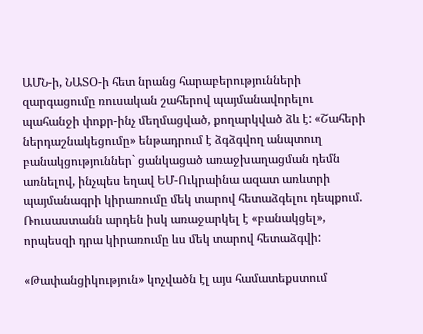ԱՄՆ-ի, ՆԱՏՕ-ի հետ նրանց հարաբերությունների զարգացումը ռուսական շահերով պայմանավորելու պահանջի փոքր-ինչ մեղմացված, քողարկված ձև է: «Շահերի ներդաշնակեցումը» ենթադրում է ձգձգվող անպտուղ բանակցություններ` ցանկացած առաջխաղացման դեմն առնելով, ինչպես եղավ ԵՄ-Ուկրաինա ազատ առևտրի պայմանագրի կիրառումը մեկ տարով հետաձգելու դեպքում. Ռուսաստանն արդեն իսկ առաջարկել է «բանակցել», որպեսզի դրա կիրառումը ևս մեկ տարով հետաձգվի:

«Թափանցիկություն» կոչվածն էլ այս համատեքստում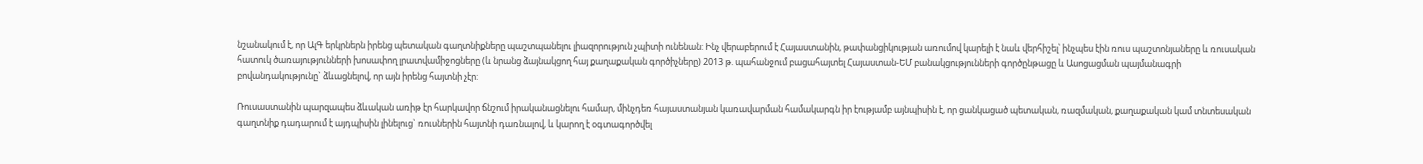նշանակում է, որ ԱլԳ երկրներն իրենց պետական գաղտնիքները պաշտպանելու լիազորություն չպիտի ունենան: Ինչ վերաբերում է Հայաստանին, թափանցիկության առումով կարելի է նաև վերհիշել՝ ինչպես էին ռուս պաշտոնյաները և ռուսական հատուկ ծառայությունների խոսափող լրատվամիջոցները (և նրանց ձայնակցող հայ քաղաքական գործիչները) 2013 թ. պահանջում բացահայտել Հայաստան-ԵՄ բանակցությունների գործընթացը և Ասոցացման պայմանագրի բովանդակությունը` ձևացնելով, որ այն իրենց հայտնի չէր:

Ռուսաստանին պարզապես ձևական առիթ էր հարկավոր ճնշում իրականացնելու համար, մինչդեռ հայաստանյան կառավարման համակարգն իր էությամբ այնպիսին է, որ ցանկացած պետական, ռազմական, քաղաքական կամ տնտեսական գաղտնիք դադարում է այդպիսին լինելուց` ռուսներին հայտնի դառնալով, և կարող է օգտագործվել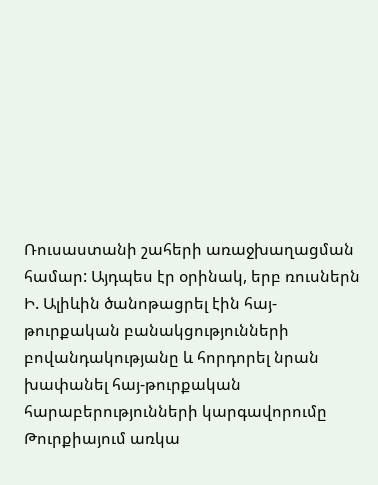Ռուսաստանի շահերի առաջխաղացման համար: Այդպես էր օրինակ, երբ ռուսներն Ի. Ալիևին ծանոթացրել էին հայ-թուրքական բանակցությունների բովանդակությանը և հորդորել նրան խափանել հայ-թուրքական հարաբերությունների կարգավորումը Թուրքիայում առկա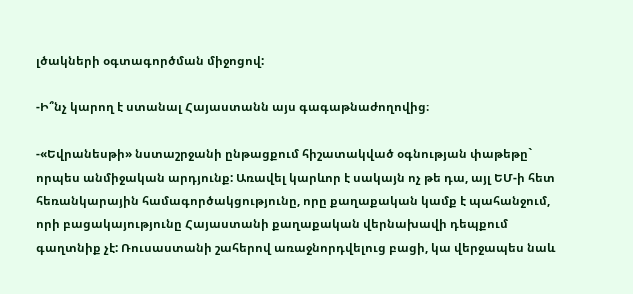լծակների օգտագործման միջոցով:

-Ի՞նչ կարող է ստանալ Հայաստանն այս գագաթնաժողովից։

-«Եվրանեսթի» նստաշրջանի ընթացքում հիշատակված օգնության փաթեթը` որպես անմիջական արդյունք: Առավել կարևոր է սակայն ոչ թե դա, այլ ԵՄ-ի հետ հեռանկարային համագործակցությունը, որը քաղաքական կամք է պահանջում, որի բացակայությունը Հայաստանի քաղաքական վերնախավի դեպքում գաղտնիք չէ: Ռուսաստանի շահերով առաջնորդվելուց բացի, կա վերջապես նաև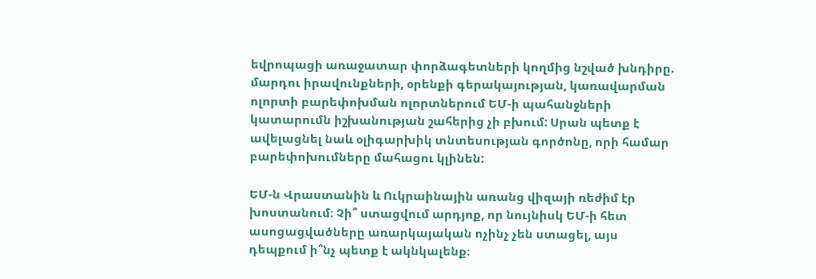եվրոպացի առաջատար փորձագետների կողմից նշված խնդիրը. մարդու իրավունքների, օրենքի գերակայության, կառավարման ոլորտի բարեփոխման ոլորտներում ԵՄ-ի պահանջների կատարումն իշխանության շահերից չի բխում: Սրան պետք է ավելացնել նաև օլիգարխիկ տնտեսության գործոնը, որի համար բարեփոխումները մահացու կլինեն:

ԵՄ-ն Վրաստանին և Ուկրաինային առանց վիզայի ռեժիմ էր խոստանում։ Չի՞ ստացվում արդյոք, որ նույնիսկ ԵՄ-ի հետ ասոցացվածները առարկայական ոչինչ չեն ստացել, այս դեպքում ի՞նչ պետք է ակնկալենք։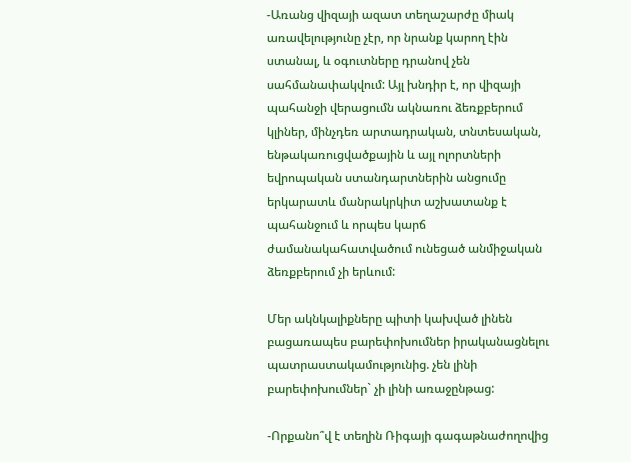-Առանց վիզայի ազատ տեղաշարժը միակ առավելությունը չէր, որ նրանք կարող էին ստանալ, և օգուտները դրանով չեն սահմանափակվում: Այլ խնդիր է, որ վիզայի պահանջի վերացումն ակնառու ձեռքբերում կլիներ, մինչդեռ արտադրական, տնտեսական, ենթակառուցվածքային և այլ ոլորտների եվրոպական ստանդարտներին անցումը երկարատև մանրակրկիտ աշխատանք է պահանջում և որպես կարճ ժամանակահատվածում ունեցած անմիջական ձեռքբերում չի երևում:

Մեր ակնկալիքները պիտի կախված լինեն բացառապես բարեփոխումներ իրականացնելու պատրաստակամությունից. չեն լինի բարեփոխումներ` չի լինի առաջընթաց:

-Որքանո՞վ է տեղին Ռիգայի գագաթնաժողովից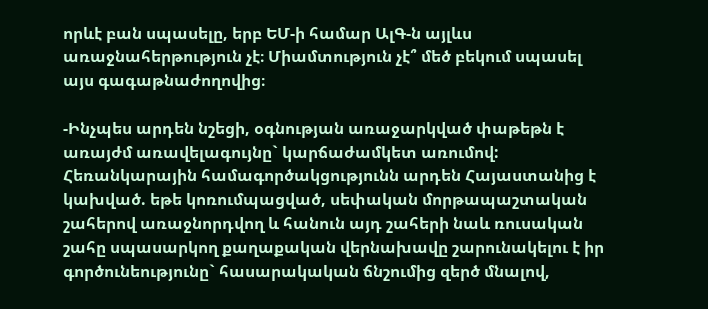որևէ բան սպասելը, երբ ԵՄ-ի համար ԱլԳ-ն այլևս առաջնահերթություն չէ։ Միամտություն չէ՞ մեծ բեկում սպասել այս գագաթնաժողովից։

-Ինչպես արդեն նշեցի, օգնության առաջարկված փաթեթն է առայժմ առավելագույնը` կարճաժամկետ առումով: Հեռանկարային համագործակցությունն արդեն Հայաստանից է կախված. եթե կոռումպացված, սեփական մորթապաշտական շահերով առաջնորդվող և հանուն այդ շահերի նաև ռուսական շահը սպասարկող քաղաքական վերնախավը շարունակելու է իր գործունեությունը` հասարակական ճնշումից զերծ մնալով,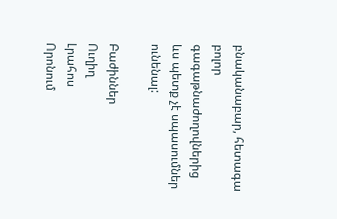բնականաբար, հետագա բոլոր գագաթնաժողովներից ևս պետք չէ սպասումներ ունենալ:

Բաժիններ
Ուղիղ
Լրահոս
Որոնում